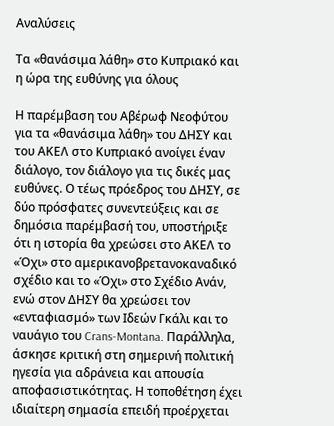Αναλύσεις

Τα «θανάσιμα λάθη» στο Κυπριακό και η ώρα της ευθύνης για όλους

Η παρέμβαση του Αβέρωφ Νεοφύτου για τα «θανάσιμα λάθη» του ΔΗΣΥ και του ΑΚΕΛ στο Κυπριακό ανοίγει έναν διάλογο, τον διάλογο για τις δικές μας ευθύνες. Ο τέως πρόεδρος του ΔΗΣΥ, σε δύο πρόσφατες συνεντεύξεις και σε δημόσια παρέμβασή του, υποστήριξε ότι η ιστορία θα χρεώσει στο ΑΚΕΛ το «Όχι» στο αμερικανοβρετανοκαναδικό σχέδιο και το «Όχι» στο Σχέδιο Ανάν, ενώ στον ΔΗΣΥ θα χρεώσει τον «ενταφιασμό» των Ιδεών Γκάλι και το ναυάγιο του Crans-Montana. Παράλληλα, άσκησε κριτική στη σημερινή πολιτική ηγεσία για αδράνεια και απουσία αποφασιστικότητας. Η τοποθέτηση έχει ιδιαίτερη σημασία επειδή προέρχεται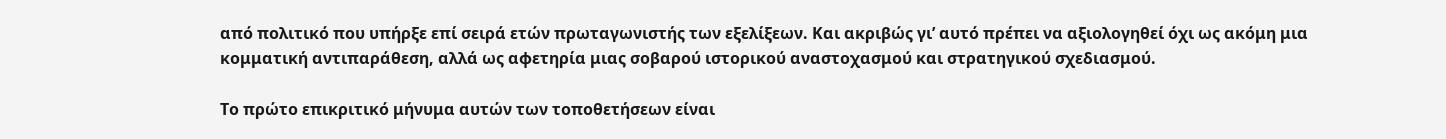από πολιτικό που υπήρξε επί σειρά ετών πρωταγωνιστής των εξελίξεων. Και ακριβώς γι’ αυτό πρέπει να αξιολογηθεί όχι ως ακόμη μια κομματική αντιπαράθεση, αλλά ως αφετηρία μιας σοβαρού ιστορικού αναστοχασμού και στρατηγικού σχεδιασμού.

Το πρώτο επικριτικό μήνυμα αυτών των τοποθετήσεων είναι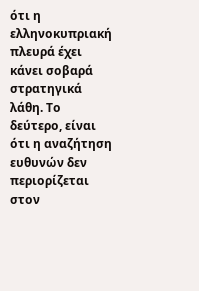ότι η ελληνοκυπριακή πλευρά έχει κάνει σοβαρά στρατηγικά λάθη. Το δεύτερο, είναι ότι η αναζήτηση ευθυνών δεν περιορίζεται στον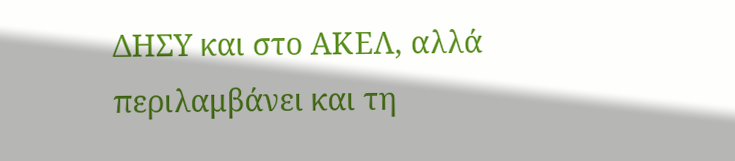ΔΗΣΥ και στο ΑΚΕΛ, αλλά περιλαμβάνει και τη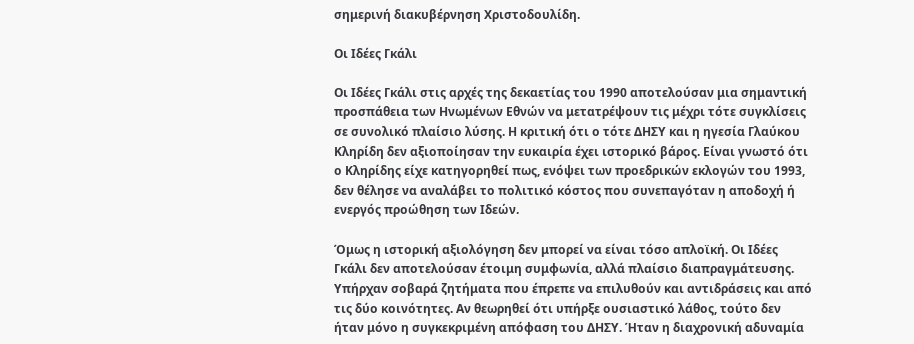σημερινή διακυβέρνηση Χριστοδουλίδη.

Οι Ιδέες Γκάλι

Οι Ιδέες Γκάλι στις αρχές της δεκαετίας του 1990 αποτελούσαν μια σημαντική προσπάθεια των Ηνωμένων Εθνών να μετατρέψουν τις μέχρι τότε συγκλίσεις σε συνολικό πλαίσιο λύσης. Η κριτική ότι ο τότε ΔΗΣΥ και η ηγεσία Γλαύκου Κληρίδη δεν αξιοποίησαν την ευκαιρία έχει ιστορικό βάρος. Είναι γνωστό ότι ο Κληρίδης είχε κατηγορηθεί πως, ενόψει των προεδρικών εκλογών του 1993, δεν θέλησε να αναλάβει το πολιτικό κόστος που συνεπαγόταν η αποδοχή ή ενεργός προώθηση των Ιδεών.

Όμως η ιστορική αξιολόγηση δεν μπορεί να είναι τόσο απλοϊκή. Οι Ιδέες Γκάλι δεν αποτελούσαν έτοιμη συμφωνία, αλλά πλαίσιο διαπραγμάτευσης. Υπήρχαν σοβαρά ζητήματα που έπρεπε να επιλυθούν και αντιδράσεις και από τις δύο κοινότητες. Αν θεωρηθεί ότι υπήρξε ουσιαστικό λάθος, τούτο δεν ήταν μόνο η συγκεκριμένη απόφαση του ΔΗΣΥ. Ήταν η διαχρονική αδυναμία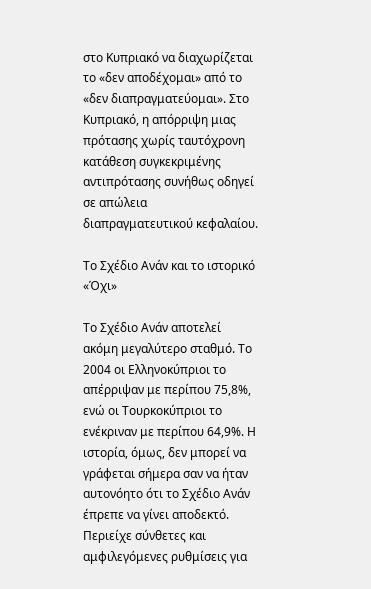στο Κυπριακό να διαχωρίζεται το «δεν αποδέχομαι» από το «δεν διαπραγματεύομαι». Στο Κυπριακό, η απόρριψη μιας πρότασης χωρίς ταυτόχρονη κατάθεση συγκεκριμένης αντιπρότασης συνήθως οδηγεί σε απώλεια διαπραγματευτικού κεφαλαίου.

Το Σχέδιο Ανάν και το ιστορικό «Όχι»

Το Σχέδιο Ανάν αποτελεί ακόμη μεγαλύτερο σταθμό. Το 2004 οι Ελληνοκύπριοι το απέρριψαν με περίπου 75,8%, ενώ οι Τουρκοκύπριοι το ενέκριναν με περίπου 64,9%. Η ιστορία, όμως, δεν μπορεί να γράφεται σήμερα σαν να ήταν αυτονόητο ότι το Σχέδιο Ανάν έπρεπε να γίνει αποδεκτό. Περιείχε σύνθετες και αμφιλεγόμενες ρυθμίσεις για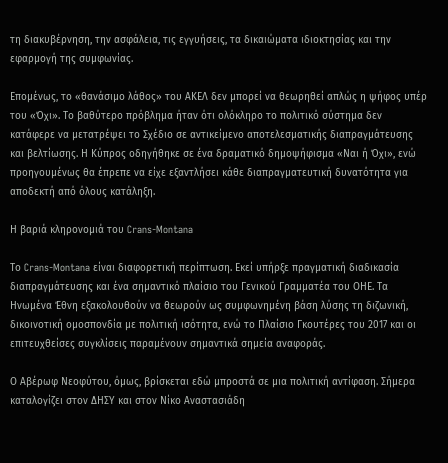τη διακυβέρνηση, την ασφάλεια, τις εγγυήσεις, τα δικαιώματα ιδιοκτησίας και την εφαρμογή της συμφωνίας.

Επομένως, το «θανάσιμο λάθος» του ΑΚΕΛ δεν μπορεί να θεωρηθεί απλώς η ψήφος υπέρ του «Όχι». Το βαθύτερο πρόβλημα ήταν ότι ολόκληρο το πολιτικό σύστημα δεν κατάφερε να μετατρέψει το Σχέδιο σε αντικείμενο αποτελεσματικής διαπραγμάτευσης και βελτίωσης. Η Κύπρος οδηγήθηκε σε ένα δραματικό δημοψήφισμα «Ναι ή Όχι», ενώ προηγουμένως θα έπρεπε να είχε εξαντλήσει κάθε διαπραγματευτική δυνατότητα για αποδεκτή από όλους κατάληξη.

Η βαριά κληρονομιά του Crans-Montana

Το Crans-Montana είναι διαφορετική περίπτωση. Εκεί υπήρξε πραγματική διαδικασία διαπραγμάτευσης και ένα σημαντικό πλαίσιο του Γενικού Γραμματέα του ΟΗΕ. Τα Ηνωμένα Έθνη εξακολουθούν να θεωρούν ως συμφωνημένη βάση λύσης τη διζωνική, δικοινοτική ομοσπονδία με πολιτική ισότητα, ενώ το Πλαίσιο Γκουτέρες του 2017 και οι επιτευχθείσες συγκλίσεις παραμένουν σημαντικά σημεία αναφοράς.

Ο Αβέρωφ Νεοφύτου, όμως, βρίσκεται εδώ μπροστά σε μια πολιτική αντίφαση. Σήμερα καταλογίζει στον ΔΗΣΥ και στον Νίκο Αναστασιάδη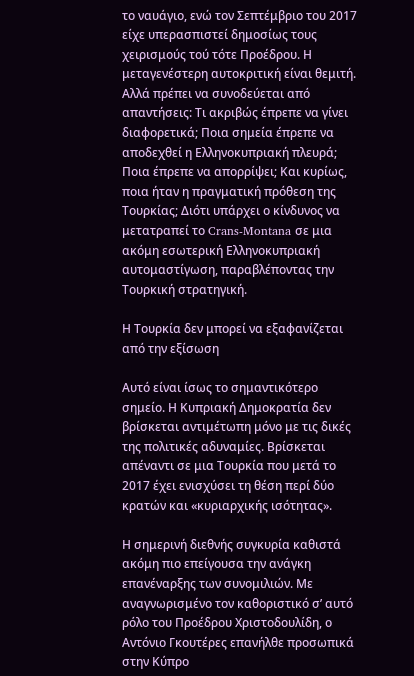το ναυάγιο, ενώ τον Σεπτέμβριο του 2017 είχε υπερασπιστεί δημοσίως τους χειρισμούς τού τότε Προέδρου. Η μεταγενέστερη αυτοκριτική είναι θεμιτή. Αλλά πρέπει να συνοδεύεται από απαντήσεις: Τι ακριβώς έπρεπε να γίνει διαφορετικά; Ποια σημεία έπρεπε να αποδεχθεί η Ελληνοκυπριακή πλευρά; Ποια έπρεπε να απορρίψει; Και κυρίως, ποια ήταν η πραγματική πρόθεση της Τουρκίας; Διότι υπάρχει ο κίνδυνος να μετατραπεί το Crans-Montana σε μια ακόμη εσωτερική Ελληνοκυπριακή αυτομαστίγωση, παραβλέποντας την Τουρκική στρατηγική.

Η Τουρκία δεν μπορεί να εξαφανίζεται από την εξίσωση

Αυτό είναι ίσως το σημαντικότερο σημείο. Η Κυπριακή Δημοκρατία δεν βρίσκεται αντιμέτωπη μόνο με τις δικές της πολιτικές αδυναμίες. Βρίσκεται απέναντι σε μια Τουρκία που μετά το 2017 έχει ενισχύσει τη θέση περί δύο κρατών και «κυριαρχικής ισότητας».

Η σημερινή διεθνής συγκυρία καθιστά ακόμη πιο επείγουσα την ανάγκη επανέναρξης των συνομιλιών. Με αναγνωρισμένο τον καθοριστικό σ’ αυτό ρόλο του Προέδρου Χριστοδουλίδη, ο Αντόνιο Γκουτέρες επανήλθε προσωπικά στην Κύπρο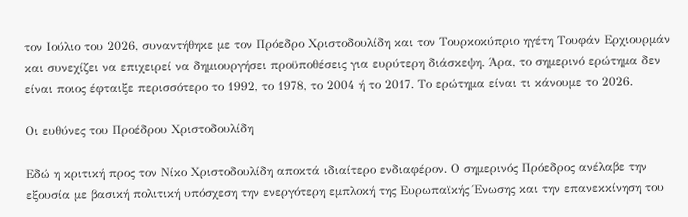τον Ιούλιο του 2026, συναντήθηκε με τον Πρόεδρο Χριστοδουλίδη και τον Τουρκοκύπριο ηγέτη Τουφάν Ερχιουρμάν και συνεχίζει να επιχειρεί να δημιουργήσει προϋποθέσεις για ευρύτερη διάσκεψη. Άρα, το σημερινό ερώτημα δεν είναι ποιος έφταιξε περισσότερο το 1992, το 1978, το 2004 ή το 2017. Το ερώτημα είναι τι κάνουμε το 2026.

Οι ευθύνες του Προέδρου Χριστοδουλίδη

Εδώ η κριτική προς τον Νίκο Χριστοδουλίδη αποκτά ιδιαίτερο ενδιαφέρον. Ο σημερινός Πρόεδρος ανέλαβε την εξουσία με βασική πολιτική υπόσχεση την ενεργότερη εμπλοκή της Ευρωπαϊκής Ένωσης και την επανεκκίνηση του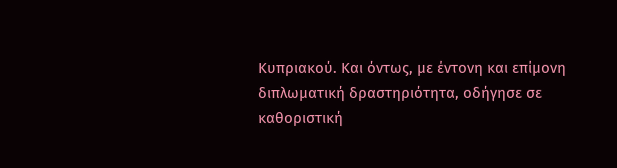Κυπριακού. Και όντως, με έντονη και επίμονη διπλωματική δραστηριότητα, οδήγησε σε καθοριστική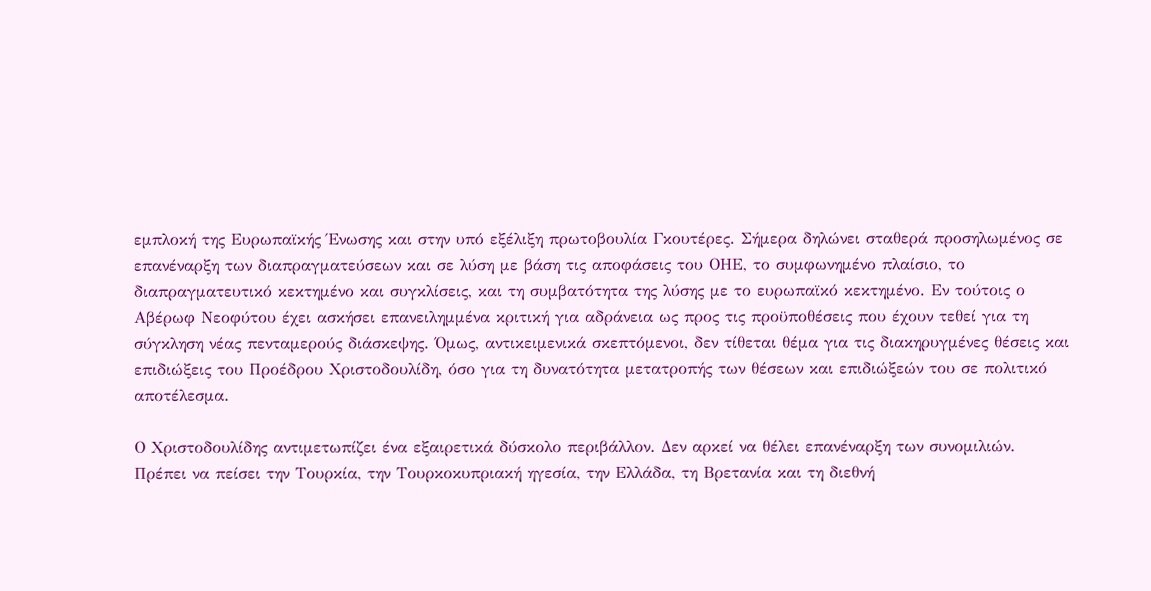εμπλοκή της Ευρωπαϊκής Ένωσης και στην υπό εξέλιξη πρωτοβουλία Γκουτέρες. Σήμερα δηλώνει σταθερά προσηλωμένος σε επανέναρξη των διαπραγματεύσεων και σε λύση με βάση τις αποφάσεις του ΟΗΕ, το συμφωνημένο πλαίσιο, το διαπραγματευτικό κεκτημένο και συγκλίσεις, και τη συμβατότητα της λύσης με το ευρωπαϊκό κεκτημένο. Εν τούτοις ο Αβέρωφ Νεοφύτου έχει ασκήσει επανειλημμένα κριτική για αδράνεια ως προς τις προϋποθέσεις που έχουν τεθεί για τη σύγκληση νέας πενταμερούς διάσκεψης. Όμως, αντικειμενικά σκεπτόμενοι, δεν τίθεται θέμα για τις διακηρυγμένες θέσεις και επιδιώξεις του Προέδρου Χριστοδουλίδη, όσο για τη δυνατότητα μετατροπής των θέσεων και επιδιώξεών του σε πολιτικό αποτέλεσμα.

Ο Χριστοδουλίδης αντιμετωπίζει ένα εξαιρετικά δύσκολο περιβάλλον. Δεν αρκεί να θέλει επανέναρξη των συνομιλιών. Πρέπει να πείσει την Τουρκία, την Τουρκοκυπριακή ηγεσία, την Ελλάδα, τη Βρετανία και τη διεθνή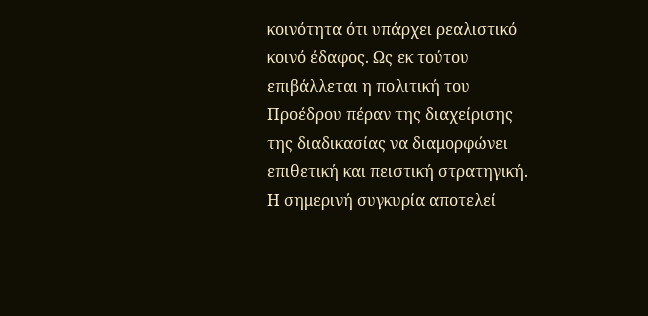κοινότητα ότι υπάρχει ρεαλιστικό κοινό έδαφος. Ως εκ τούτου επιβάλλεται η πολιτική του Προέδρου πέραν της διαχείρισης της διαδικασίας να διαμορφώνει επιθετική και πειστική στρατηγική. Η σημερινή συγκυρία αποτελεί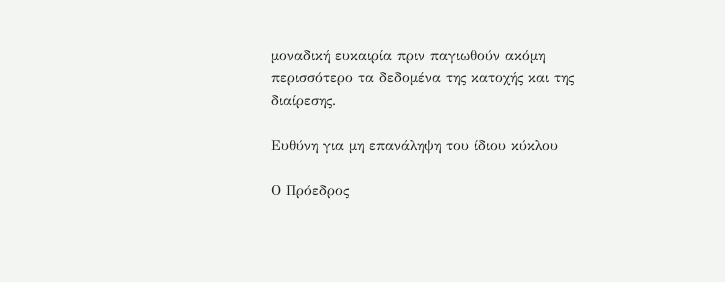μοναδική ευκαιρία πριν παγιωθούν ακόμη περισσότερο τα δεδομένα της κατοχής και της διαίρεσης.

Ευθύνη για μη επανάληψη του ίδιου κύκλου

Ο Πρόεδρος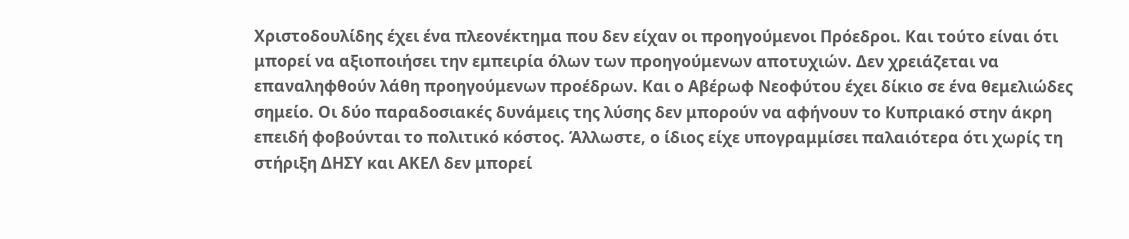Χριστοδουλίδης έχει ένα πλεονέκτημα που δεν είχαν οι προηγούμενοι Πρόεδροι. Και τούτο είναι ότι μπορεί να αξιοποιήσει την εμπειρία όλων των προηγούμενων αποτυχιών. Δεν χρειάζεται να επαναληφθούν λάθη προηγούμενων προέδρων. Και ο Αβέρωφ Νεοφύτου έχει δίκιο σε ένα θεμελιώδες σημείο. Οι δύο παραδοσιακές δυνάμεις της λύσης δεν μπορούν να αφήνουν το Κυπριακό στην άκρη επειδή φοβούνται το πολιτικό κόστος. Άλλωστε, ο ίδιος είχε υπογραμμίσει παλαιότερα ότι χωρίς τη στήριξη ΔΗΣΥ και ΑΚΕΛ δεν μπορεί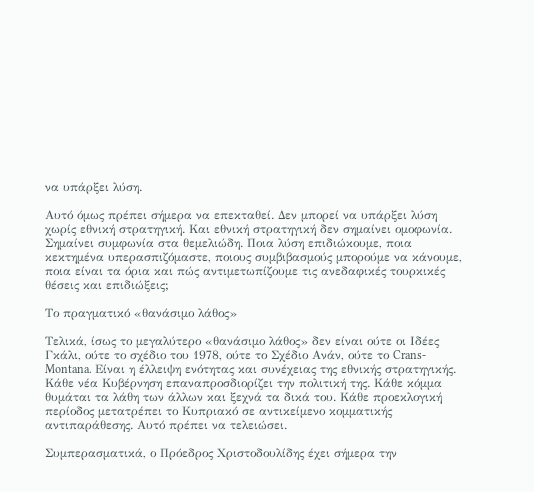να υπάρξει λύση.

Αυτό όμως πρέπει σήμερα να επεκταθεί. Δεν μπορεί να υπάρξει λύση χωρίς εθνική στρατηγική. Και εθνική στρατηγική δεν σημαίνει ομοφωνία. Σημαίνει συμφωνία στα θεμελιώδη. Ποια λύση επιδιώκουμε, ποια κεκτημένα υπερασπιζόμαστε, ποιους συμβιβασμούς μπορούμε να κάνουμε, ποια είναι τα όρια και πώς αντιμετωπίζουμε τις ανεδαφικές τουρκικές θέσεις και επιδιώξεις;

Το πραγματικό «θανάσιμο λάθος»

Τελικά, ίσως το μεγαλύτερο «θανάσιμο λάθος» δεν είναι ούτε οι Ιδέες Γκάλι, ούτε το σχέδιο του 1978, ούτε το Σχέδιο Ανάν, ούτε το Crans-Montana. Είναι η έλλειψη ενότητας και συνέχειας της εθνικής στρατηγικής. Κάθε νέα Κυβέρνηση επαναπροσδιορίζει την πολιτική της. Κάθε κόμμα θυμάται τα λάθη των άλλων και ξεχνά τα δικά του. Κάθε προεκλογική περίοδος μετατρέπει το Κυπριακό σε αντικείμενο κομματικής αντιπαράθεσης. Αυτό πρέπει να τελειώσει.

Συμπερασματικά, ο Πρόεδρος Χριστοδουλίδης έχει σήμερα την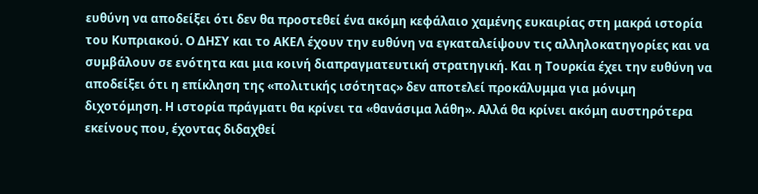ευθύνη να αποδείξει ότι δεν θα προστεθεί ένα ακόμη κεφάλαιο χαμένης ευκαιρίας στη μακρά ιστορία του Κυπριακού. Ο ΔΗΣΥ και το ΑΚΕΛ έχουν την ευθύνη να εγκαταλείψουν τις αλληλοκατηγορίες και να συμβάλουν σε ενότητα και μια κοινή διαπραγματευτική στρατηγική. Και η Τουρκία έχει την ευθύνη να αποδείξει ότι η επίκληση της «πολιτικής ισότητας» δεν αποτελεί προκάλυμμα για μόνιμη διχοτόμηση. Η ιστορία πράγματι θα κρίνει τα «θανάσιμα λάθη». Αλλά θα κρίνει ακόμη αυστηρότερα εκείνους που, έχοντας διδαχθεί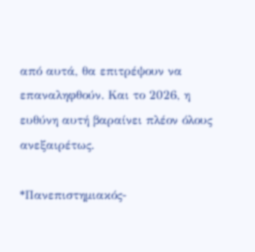από αυτά, θα επιτρέψουν να επαναληφθούν. Και το 2026, η ευθύνη αυτή βαραίνει πλέον όλους ανεξαιρέτως.

*Πανεπιστημιακός-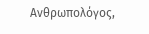Ανθρωπολόγος,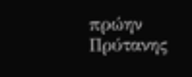πρώην Πρύτανης